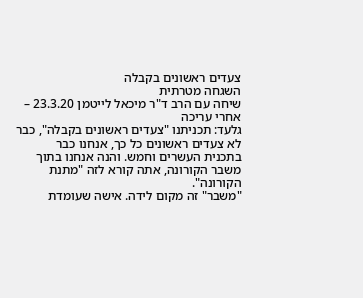צעדים ראשונים בקבלה
השגחה מטרתית
שיחה עם הרב ד"ר מיכאל לייטמן 23.3.20 – אחרי עריכה
גלעד: תכניתנו "צעדים ראשונים בקבלה", כבר לא צעדים ראשונים כל כך, אנחנו כבר בתכנית העשרים וחמש. והנה אנחנו בתוך משבר הקורונה, אתה קורא לזה "מתנת הקורונה".
"משבר" זה מקום לידה. אישה שעומדת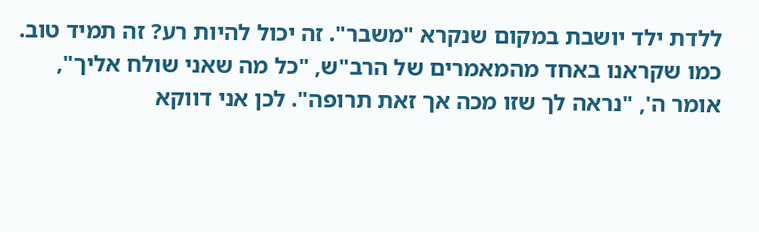ללדת ילד יושבת במקום שנקרא "משבר". זה יכול להיות רע? זה תמיד טוב. כמו שקראנו באחד מהמאמרים של הרב"ש, "כל מה שאני שולח אליך", אומר ה', "נראה לך שזו מכה אך זאת תרופה". לכן אני דווקא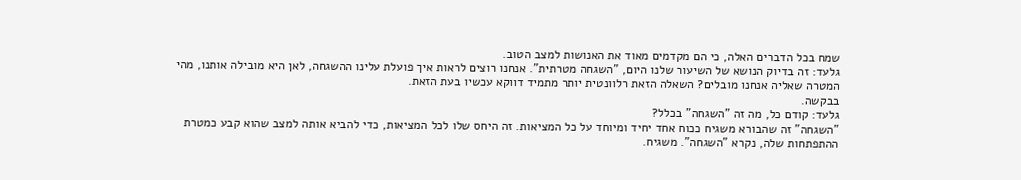שמח בכל הדברים האלה, כי הם מקדמים מאוד את האנושות למצב הטוב.
גלעד: זה בדיוק הנושא של השיעור שלנו היום, "השגחה מטרתית". אנחנו רוצים לראות איך פועלת עלינו ההשגחה, לאן היא מובילה אותנו, מהי המטרה שאליה אנחנו מובלים? השאלה הזאת רלוונטית יותר מתמיד דווקא עכשיו בעת הזאת.
בבקשה.
גלעד: קודם כל, מה זה "השגחה" בכלל?
"השגחה" זה שהבורא משגיח ככוח אחד יחיד ומיוחד על כל המציאות. זה היחס שלו לכל המציאות, כדי להביא אותה למצב שהוא קבע כמטרת ההתפתחות שלה, נקרא "השגחה". משגיח.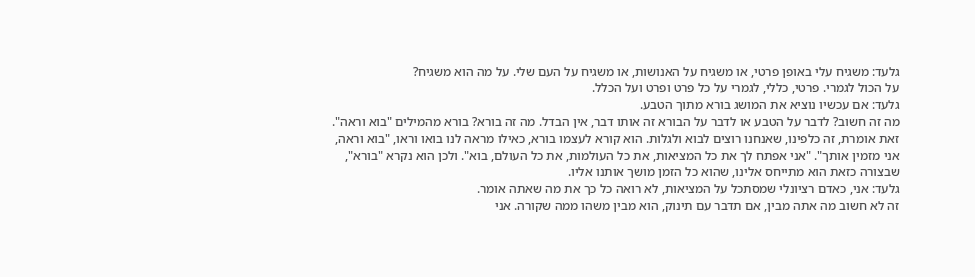גלעד: משגיח עלי באופן פרטי, או משגיח על האנושות, או משגיח על העם שלי. על מה הוא משגיח?
על הכול לגמרי. פרטי, כללי, לגמרי על כל פרט ופרט ועל הכלל.
גלעד: אם עכשיו נוציא את המושג בורא מתוך הטבע.
מה זה חשוב? לדבר על הטבע או לדבר על הבורא זה אותו דבר, אין הבדל. מה זה בורא? בורא מהמילים "בוא וראה". זאת אומרת, זה כלפינו, שאנחנו רוצים לבוא ולגלות. הוא קורא לעצמו בורא, כאילו מראה לנו בואו וראו, "בוא וראה, אני מזמין אותך". "אני אפתח לך את כל המציאות, את כל העולמות, את כל העולם, בוא". ולכן הוא נקרא "בורא", שבצורה כזאת הוא מתייחס אלינו, שהוא כל הזמן מושך אותנו אליו.
גלעד: אני, כאדם רציונלי שמסתכל על המציאות, לא רואה כל כך את מה שאתה אומר.
זה לא חשוב מה אתה מבין, אם תדבר עם תינוק, הוא מבין משהו ממה שקורה. אני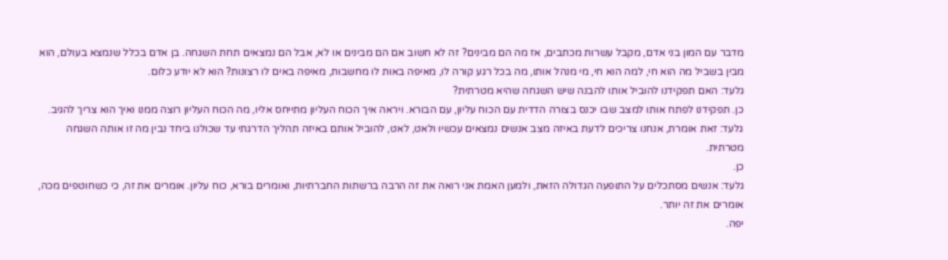מדבר עם המון בני אדם, מקבל עשרות מכתבים, אז מה הם מבינים? זה לא חשוב אם הם מבינים או לא, אבל הם נמצאים תחת השגחה. בן אדם בכלל שנמצא בעולם, הוא מבין בשביל מה הוא חי, למה הוא חי, מי מנהל אותו, מה בכל רגע קורה לו, מאיפה באות לו מחשבות, מאיפה באים לו רצונות? הוא לא יודע כלום.
גלעד: האם תפקידנו להוביל אותו להבנה שיש השגחה שהיא מטרתית?
כן. תפקידנו לפתח אותו למצב שבו יכנס בצורה הדדית עם הכוח עליון, עם הבורא. ויראה איך הכוח העליון מתייחס אליו, מה הכוח העליון רוצה ממנו ואיך הוא צריך להגיב.
גלעד: זאת אומרת, אנחנו צריכים לדעת באיזה מצב אנשים נמצאים עכשיו ולאט, לאט, להוביל אותם באיזה תהליך הדרגתי עד שכולנו ביחד נבין מה זו אותה השגחה מטרתית.
כן.
גלעד: אנשים מסתכלים על התופעה הגדולה הזאת, ולמען האמת אני רואה את זה הרבה ברשתות החברתיות, ואומרים בורא, כוח עליון. אומרים את זה, כי כשחוטפים מכה, אומרים את זה יותר.
יפה.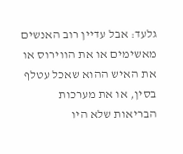גלעד: אבל עדיין רוב האנשים מאשימים או את הווירוס או את האיש ההוא שאכל עטלף בסין, או את מערכות הבריאות שלא היו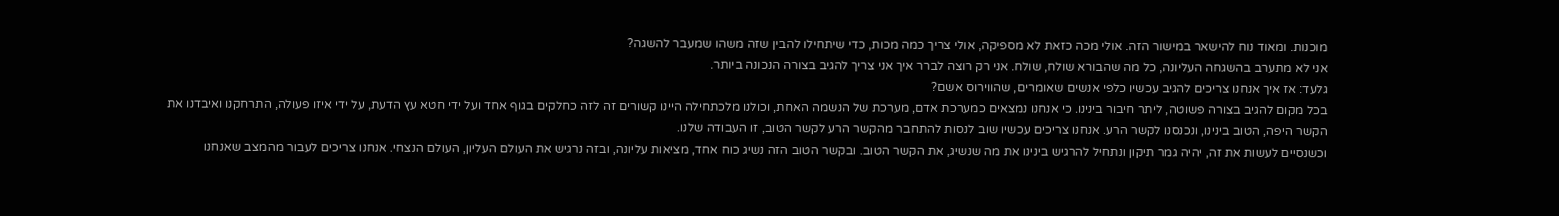מוכנות. ומאוד נוח להישאר במישור הזה. אולי מכה כזאת לא מספיקה, אולי צריך כמה מכות, כדי שיתחילו להבין שזה משהו שמעבר להשגה?
אני לא מתערב בהשגחה העליונה, כל מה שהבורא שולח, שולח. אני רק רוצה לברר איך אני צריך להגיב בצורה הנכונה ביותר.
גלעד: אז איך אנחנו צריכים להגיב עכשיו כלפי אנשים שאומרים, שהווירוס אשם?
בכל מקום להגיב בצורה פשוטה, ליתר חיבור בינינו. כי אנחנו נמצאים כמערכת אדם, מערכת של הנשמה האחת, וכולנו מלכתחילה היינו קשורים זה לזה כחלקים בגוף אחד ועל ידי חטא עץ הדעת, על ידי איזו פעולה, התרחקנו ואיבדנו את הקשר היפה, הטוב בינינו, ונכנסנו לקשר הרע. אנחנו צריכים עכשיו שוב לנסות להתחבר מהקשר הרע לקשר הטוב, זו העבודה שלנו.
וכשנסיים לעשות את זה, יהיה גמר תיקון ונתחיל להרגיש בינינו את מה שנשיג, את הקשר הטוב. ובקשר הטוב הזה נשיג כוח אחד, מציאות עליונה, ובזה נרגיש את העולם העליון, העולם הנצחי. אנחנו צריכים לעבור מהמצב שאנחנו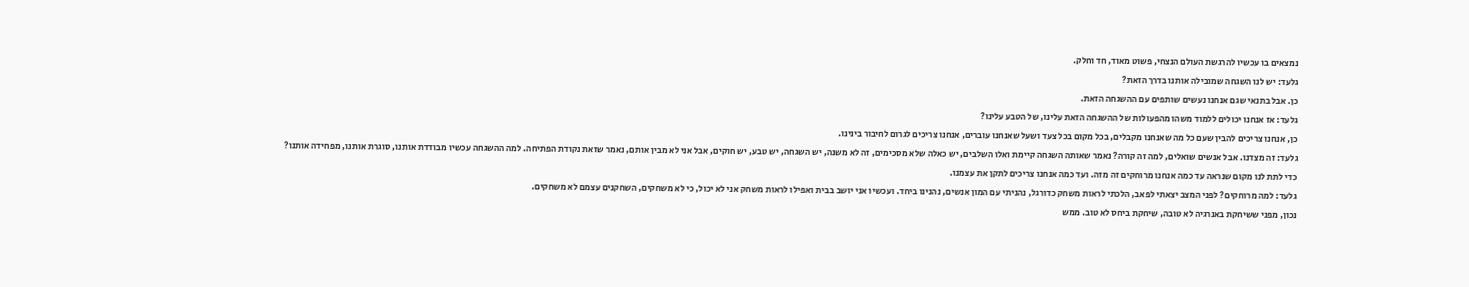נמצאים בו עכשיו להרגשת העולם הנצחי, פשוט מאוד, חד וחלק.
גלעד: יש לנו השגחה שמובילה אותנו בדרך הזאת?
כן. אבל בתנאי שגם אנחנו נעשים שותפים עם ההשגחה הזאת.
גלעד: אז אנחנו יכולים ללמוד משהו מהפעולות של ההשגחה הזאת עלינו, של הטבע עלינו?
כן, אנחנו צריכים להבין שעם כל מה שאנחנו מקבלים, בכל מקום בכל צעד ושעל שאנחנו עוברים, אנחנו צריכים לגרום לחיבור בינינו.
גלעד: זה מצדנו. אבל אנשים שואלים, למה זה קורה? נאמר שאותה השגחה קיימת ואלו השלבים, יש כאלה שלא מסכימים, זה לא משנה, יש השגחה, יש טבע, יש חוקים, אבל אני לא מבין אותם, נאמר שזאת נקודת הפתיחה. למה ההשגחה עכשיו מבודדת אותנו, סוגרת אותנו, מפחידה אותנו?
כדי לתת לנו מקום שנראה עד כמה אנחנו מרוחקים זה מזה. ועד כמה אנחנו צריכים לתקן את עצמנו.
גלעד: למה מרוחקים? לפני המצב יצאתי לפאב, הלכתי לראות משחק כדורגל, נהניתי עם המון אנשים, נהנינו ביחד. ועכשיו אני יושב בבית ואפילו לראות משחק אני לא יכול, כי לא משחקים, השחקנים עצמם לא משחקים.
נכון, מפני ששיחקת באנרגיה לא טובה, שיחקת ביחס לא טוב. ממש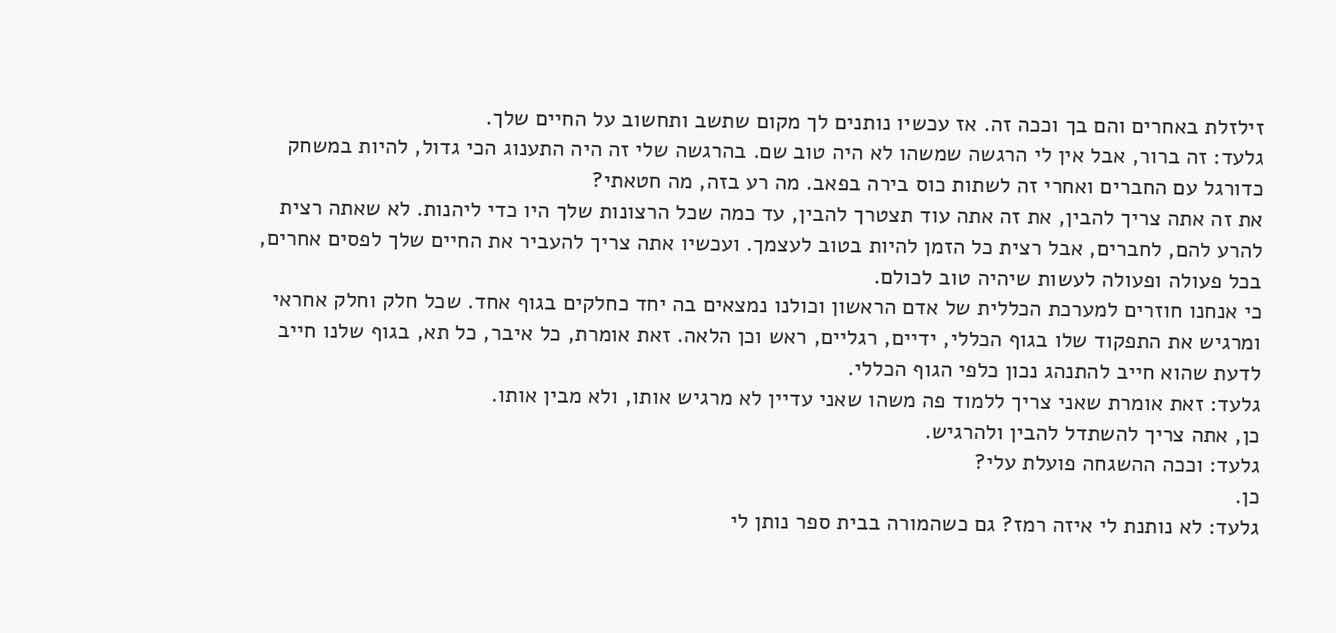זילזלת באחרים והם בך וככה זה. אז עכשיו נותנים לך מקום שתשב ותחשוב על החיים שלך.
גלעד: זה ברור, אבל אין לי הרגשה שמשהו לא היה טוב שם. בהרגשה שלי זה היה התענוג הכי גדול, להיות במשחק כדורגל עם החברים ואחרי זה לשתות כוס בירה בפאב. מה רע בזה, מה חטאתי?
את זה אתה צריך להבין, את זה אתה עוד תצטרך להבין, עד כמה שכל הרצונות שלך היו כדי ליהנות. לא שאתה רצית להרע להם, לחברים, אבל רצית כל הזמן להיות בטוב לעצמך. ועכשיו אתה צריך להעביר את החיים שלך לפסים אחרים, בכל פעולה ופעולה לעשות שיהיה טוב לכולם.
כי אנחנו חוזרים למערכת הכללית של אדם הראשון וכולנו נמצאים בה יחד כחלקים בגוף אחד. שכל חלק וחלק אחראי ומרגיש את התפקוד שלו בגוף הכללי, ידיים, רגליים, ראש וכן הלאה. זאת אומרת, כל איבר, כל תא, בגוף שלנו חייב לדעת שהוא חייב להתנהג נכון כלפי הגוף הכללי.
גלעד: זאת אומרת שאני צריך ללמוד פה משהו שאני עדיין לא מרגיש אותו, ולא מבין אותו.
כן, אתה צריך להשתדל להבין ולהרגיש.
גלעד: וככה ההשגחה פועלת עלי?
כן.
גלעד: לא נותנת לי איזה רמז? גם כשהמורה בבית ספר נותן לי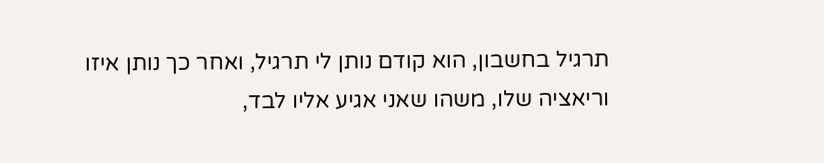תרגיל בחשבון, הוא קודם נותן לי תרגיל, ואחר כך נותן איזו וריאציה שלו, משהו שאני אגיע אליו לבד,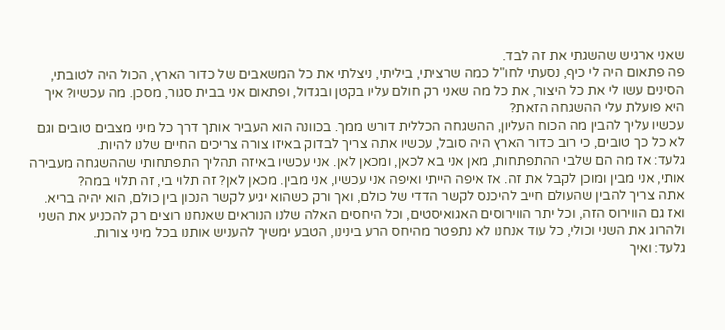שאני ארגיש שהשגתי את זה לבד.
פה פתאום היה לי כיף, נסעתי לחו"ל כמה שרציתי, ביליתי, ניצלתי את כל המשאבים של כדור הארץ, הכול היה לטובתי, הסינים עשו לי את כל היצור, את כל מה שאני רק חולם עליו בקטן ובגדול, ופתאום אני בבית סגור, מסכן. מה עכשיו? איך היא פועלת עלי ההשגחה הזאת?
עכשיו עליך להבין מה הכוח העליון, ההשגחה הכללית דורש ממך. בכוונה הוא העביר אותך דרך כל מיני מצבים טובים וגם לא כל כך טובים, כי רוב כדור הארץ היה סובל, עכשיו אתה צריך לבדוק באיזו צורה צריכים החיים שלנו להיות.
גלעד: אז מה הם שלבי ההתפתחות, מאן אני בא לכאן, ומכאן לאן. אני עכשיו באיזה תהליך התפתחותי שההשגחה מעבירה אותי, אני מבין ומוכן לקבל את זה. אז איפה הייתי ואיפה אני עכשיו, אני מבין. מכאן לאן? זה תלוי בי, זה תלוי במה?
אתה צריך להבין שהעולם חייב להיכנס לקשר הדדי של כולם, ואך ורק כשהוא יגיע לקשר הנכון בין כולם, הוא יהיה בריא. ואז גם הווירוס הזה, וכל יתר הווירוסים האגואיסטים, וכל היחסים האלה שלנו הנוראים שאנחנו רוצים רק להכניע את השני ולהרוג את השני וכולי, כל עוד אנחנו לא נתפטר מהיחס הרע בינינו, הטבע ימשיך להעניש אותנו בכל מיני צורות.
גלעד: ואיך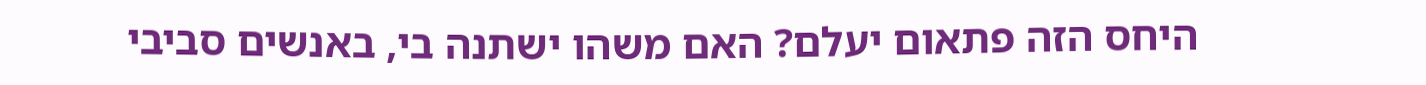היחס הזה פתאום יעלם? האם משהו ישתנה בי, באנשים סביבי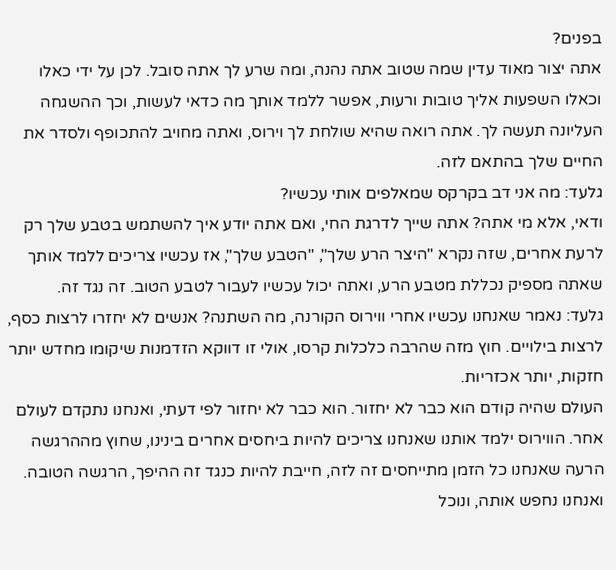בפנים?
אתה יצור מאוד עדין שמה שטוב אתה נהנה, ומה שרע לך אתה סובל. לכן על ידי כאלו וכאלו השפעות אליך טובות ורעות, אפשר ללמד אותך מה כדאי לעשות, וכך ההשגחה העליונה תעשה לך. אתה רואה שהיא שולחת לך וירוס, ואתה מחויב להתכופף ולסדר את החיים שלך בהתאם לזה.
גלעד: מה אני דב בקרקס שמאלפים אותי עכשיו?
ודאי, אלא מי אתה? אתה שייך לדרגת החי, ואם אתה יודע איך להשתמש בטבע שלך רק לרעת אחרים, שזה נקרא "היצר הרע שלך", "הטבע שלך", אז עכשיו צריכים ללמד אותך שאתה מספיק נכללת מטבע הרע, ואתה יכול עכשיו לעבור לטבע הטוב. זה נגד זה.
גלעד: נאמר שאנחנו עכשיו אחרי ווירוס הקורנה, מה השתנה? אנשים לא יחזרו לרצות כסף, לרצות בילויים. חוץ מזה שהרבה כלכלות קרסו, אולי זו דווקא הזדמנות שיקומו מחדש יותר חזקות, יותר אכזריות.
העולם שהיה קודם הוא כבר לא יחזור. הוא כבר לא יחזור לפי דעתי, ואנחנו נתקדם לעולם אחר. הווירוס ילמד אותנו שאנחנו צריכים להיות ביחסים אחרים בינינו, שחוץ מההרגשה הרעה שאנחנו כל הזמן מתייחסים זה לזה, חייבת להיות כנגד זה ההיפך, הרגשה הטובה. ואנחנו נחפש אותה, ונוכל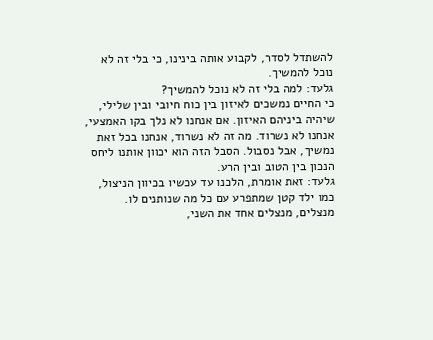להשתדל לסדר, לקבוע אותה בינינו, כי בלי זה לא נוכל להמשיך.
גלעד: למה בלי זה לא נוכל להמשיך?
כי החיים נמשכים לאיזון בין כוח חיובי ובין שלילי, שיהיה ביניהם האיזון. אם אנחנו לא נלך בקו האמצעי, אנחנו לא נשרוד. מה זה לא נשרוד, אנחנו בכל זאת נמשיך, אבל נסבול. הסבל הזה הוא יכוון אותנו ליחס הנכון בין הטוב ובין הרע.
גלעד: זאת אומרת, הלכנו עד עכשיו בכיוון הניצול, כמו ילד קטן שמתפרע עם כל מה שנותנים לו. מנצלים, מנצלים אחד את השני,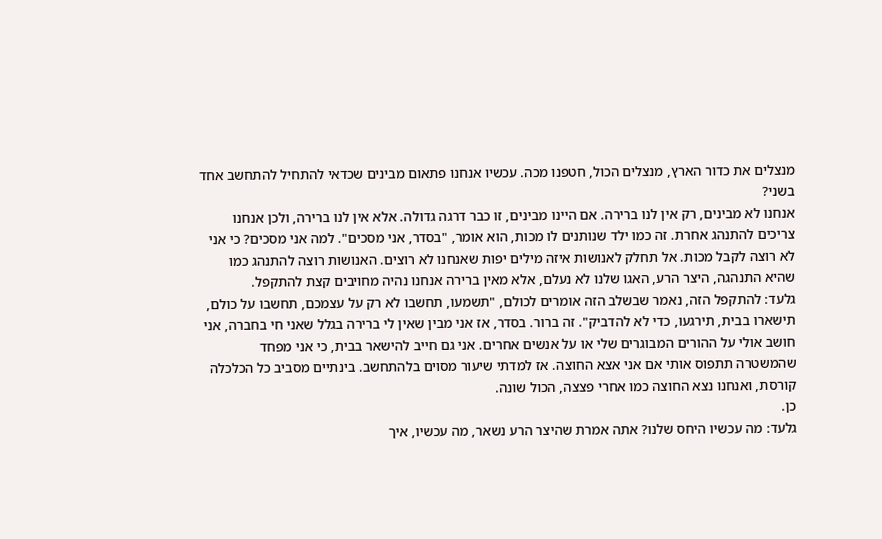מנצלים את כדור הארץ, מנצלים הכול, חטפנו מכה. עכשיו אנחנו פתאום מבינים שכדאי להתחיל להתחשב אחד בשני?
אנחנו לא מבינים, רק אין לנו ברירה. אם היינו מבינים, זו כבר דרגה גדולה. אלא אין לנו ברירה, ולכן אנחנו צריכים להתנהג אחרת. זה כמו ילד שנותנים לו מכות, הוא אומר, "בסדר, אני מסכים". למה אני מסכים? כי אני לא רוצה לקבל מכות. אל תחלק לאנושות איזה מילים יפות שאנחנו לא רוצים. האנושות רוצה להתנהג כמו שהיא התנהגה, היצר הרע, האגו שלנו לא נעלם, אלא מאין ברירה אנחנו נהיה מחויבים קצת להתקפל.
גלעד: להתקפל הזה, נאמר שבשלב הזה אומרים לכולם, "תשמעו, תחשבו לא רק על עצמכם, תחשבו על כולם, תישארו בבית, תירגעו, כדי לא להדביק". זה ברור. בסדר, אז אני מבין שאין לי ברירה בגלל שאני חי בחברה, אני חושב אולי על ההורים המבוגרים שלי או על אנשים אחרים. אני גם חייב להישאר בבית, כי אני מפחד שהמשטרה תתפוס אותי אם אני אצא החוצה. אז למדתי שיעור מסוים בלהתחשב. בינתיים מסביב כל הכלכלה קורסת, ואנחנו נצא החוצה כמו אחרי פצצה, הכול שונה.
כן.
גלעד: מה עכשיו היחס שלנו? אתה אמרת שהיצר הרע נשאר, מה עכשיו, איך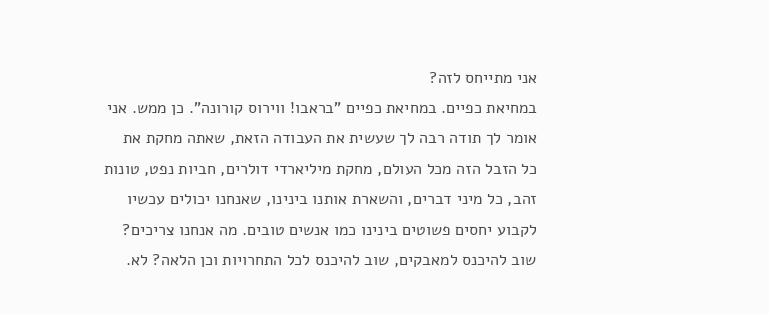אני מתייחס לזה?
במחיאת כפיים. במחיאת כפיים "בראבו! ווירוס קורונה". כן ממש. אני אומר לך תודה רבה לך שעשית את העבודה הזאת, שאתה מחקת את כל הזבל הזה מכל העולם, מחקת מיליארדי דולרים, חביות נפט, טונות זהב, כל מיני דברים, והשארת אותנו בינינו, שאנחנו יכולים עכשיו לקבוע יחסים פשוטים בינינו כמו אנשים טובים. מה אנחנו צריכים? שוב להיכנס למאבקים, שוב להיכנס לכל התחרויות וכן הלאה? לא.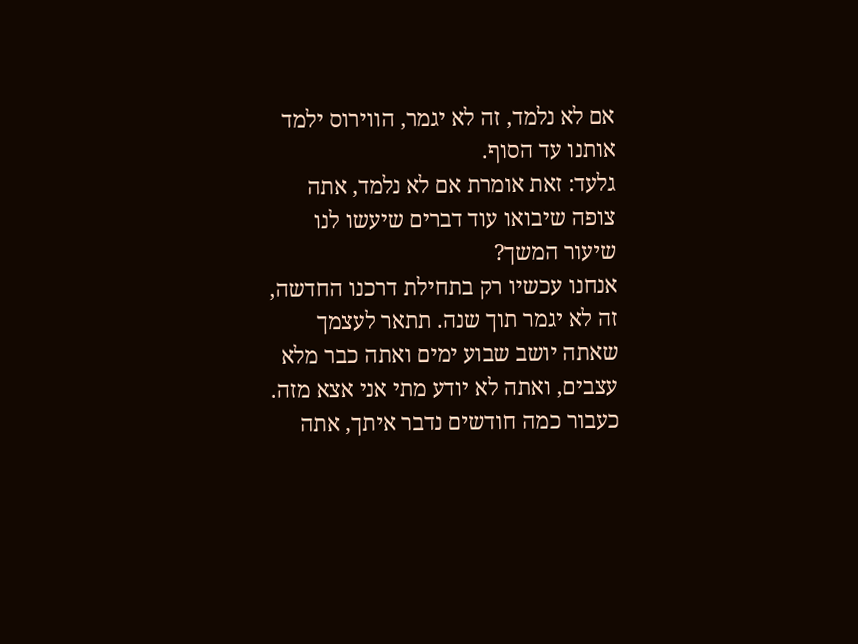אם לא נלמד, זה לא יגמר, הווירוס ילמד אותנו עד הסוף.
גלעד: זאת אומרת אם לא נלמד, אתה צופה שיבואו עוד דברים שיעשו לנו שיעור המשך?
אנחנו עכשיו רק בתחילת דרכנו החדשה, זה לא יגמר תוך שנה. תתאר לעצמך שאתה יושב שבוע ימים ואתה כבר מלא עצבים, ואתה לא יודע מתי אני אצא מזה. כעבור כמה חודשים נדבר איתך, אתה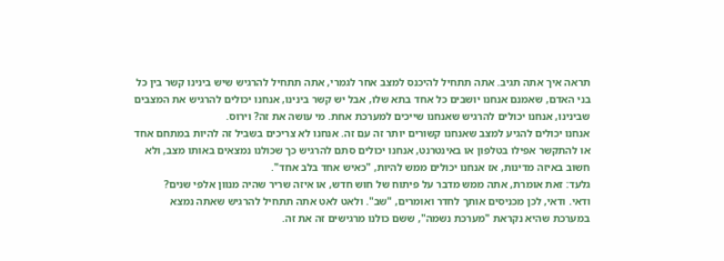תראה איך אתה תגיב. אתה תתחיל להיכנס למצב אחר לגמרי, אתה תתחיל להרגיש שיש בינינו קשר בין כל בני האדם, שאמנם אנחנו יושבים כל אחד בתא שלו, אבל יש קשר בינינו, אנחנו יכולים להרגיש את המצבים שבינינו, אנחנו יכולים להרגיש שאנחנו שייכים למערכת אחת. מי עושה את זה? וירוס.
אנחנו יכולים להגיע למצב שאנחנו קשורים יותר זה עם זה. אנחנו לא צריכים בשביל זה להיות במתחם אחד או להתקשר אפילו בטלפון או באינטרנט, אנחנו יכולים סתם להרגיש כך שכולנו נמצאים באותו מצב, ולא חשוב באיזה מדינות, אז אנחנו יכולים ממש להיות, "כאיש אחד בלב אחד".
גלעד: זאת אומרת, אתה ממש מדבר על פיתוח של חוש חדש, או איזה שריר שהיה מנוון אלפי שנים?
ודאי. ודאי, לכן מכניסים אותך לחדר ואומרים, "שב". ולאט לאט אתה תתחיל להרגיש שאתה נמצא במערכת שהיא נקראת "מערכת נשמה", ששם כולנו מרגישים זה את זה.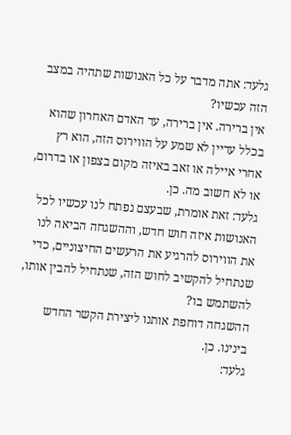גלעד: אתה מדבר על כל האנושות שתהיה במצב הזה עכשיו?
אין ברירה. אין ברירה, עד האדם האחרון שהוא בכלל עדיין לא שמע על הווירוס הזה, הוא רץ אחרי איילה או זאב באיזה מקום בצפון או בדרום, או לא חשוב מה. כן.
גלעד: זאת אומרת, שבעצם נפתח לנו עכשיו לכל האנושות איזה חוש חדש, וההשגחה הביאה לנו את הווירוס להרגיע את הרעשים החיצוניים, כדי שנתחיל להקשיב לחוש הזה, שנתחיל להבין אותו, להשתמש בו?
ההשגחה דוחפת אותנו ליצירת הקשר החדש בינינו. כן.
גלעד: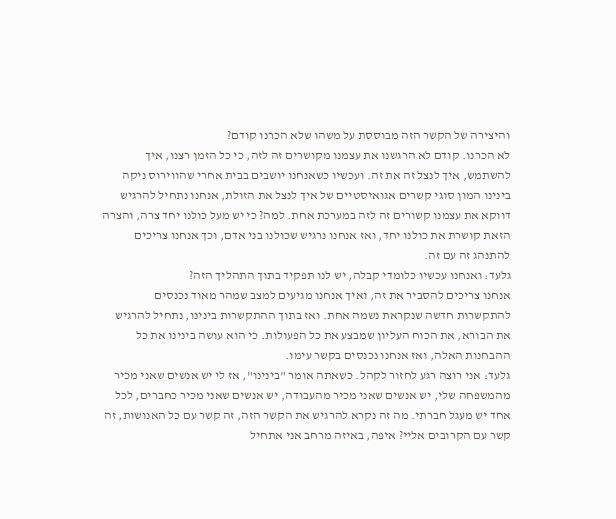והיצירה של הקשר הזה מבוססת על משהו שלא הכרנו קודם?
לא הכרנו. קודם לא הרגשנו את עצמנו מקושרים זה לזה, כי כל הזמן רצנו, איך להשתמש, איך לנצל זה את זה. ועכשיו כשאנחנו יושבים בבית אחרי שהווירוס ניקה בינינו המון סוגי קשרים אגואיסטיים של איך לנצל את הזולת, אנחנו נתחיל להרגיש דווקא את עצמנו קשורים זה לזה במערכת אחת. למה? כי יש מעל כולנו יחד צרה, והצרה הזאת קושרת את כולנו יחד, ואז אנחנו נרגיש שכולנו בני אדם, וכך אנחנו צריכים להתנהג זה עם זה.
גלעד: ואנחנו עכשיו כלומדי קבלה, יש לנו תפקיד בתוך התהליך הזה?
אנחנו צריכים להסביר את זה, ואיך אנחנו מגיעים למצב שמהר מאוד נכנסים להתקשרות חדשה שנקראת נשמה אחת. ואז בתוך ההתקשרות בינינו, נתחיל להרגיש את הבורא, את הכוח העליון שמבצע את כל הפעולות. כי הוא עושה בינינו את כל ההבחנות האלה, ואז אנחנו נכנסים בקשר עימו.
גלעד: אני רוצה רגע לחזור לקהל. כשאתה אומר "בינינו", אז לי יש אנשים שאני מכיר מהמשפחה שלי, יש אנשים שאני מכיר מהעבודה, יש אנשים שאני מכיר כחברים, לכל אחד יש מעגל חברתי. מה זה נקרא להרגיש את הקשר הזה, זה קשר עם כל האנושות, זה קשר עם הקרובים אליי? איפה, באיזה מרחב אני אתחיל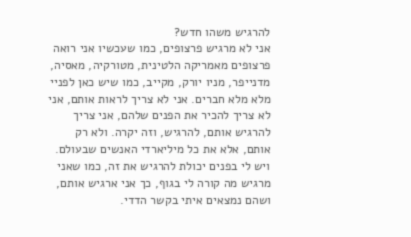להרגיש משהו חדש?
אני לא מרגיש פרצופים, כמו שעכשיו אני רואה פרצופים מאמריקה הלטינית, מטורקיה, מאסיה, מדנייפר, מניו יורק, מקייב, כמו שיש כאן לפניי מלא מלא חברים. אני לא צריך לראות אותם, אני לא צריך להכיר את הפנים שלהם, אני צריך להרגיש אותם, להרגיש, וזה יקרה. ולא רק אותם, אלא את כל מיליארדי האנשים שבעולם. ויש לי בפנים יכולת להרגיש את זה, כמו שאני מרגיש מה קורה לי בגוף, כך אני ארגיש אותם, ושהם נמצאים איתי בקשר הדדי.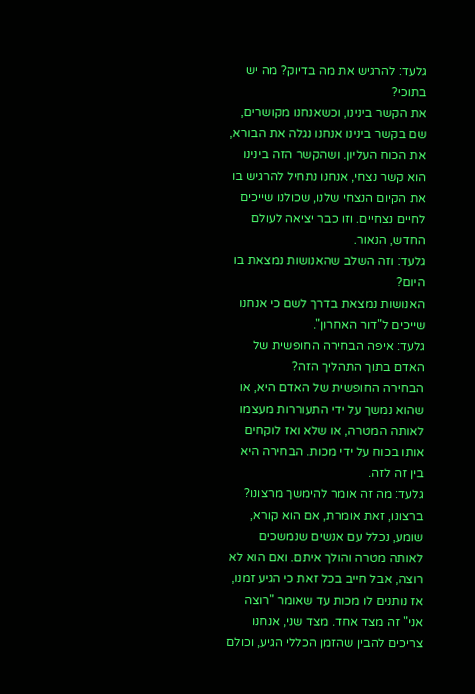גלעד: להרגיש את מה בדיוק? מה יש בתוכי?
את הקשר בינינו, וכשאנחנו מקושרים, שם בקשר בינינו אנחנו נגלה את הבורא, את הכוח העליון. ושהקשר הזה בינינו הוא קשר נצחי, אנחנו נתחיל להרגיש בו את הקיום הנצחי שלנו, שכולנו שייכים לחיים נצחיים. וזו כבר יציאה לעולם החדש, הנאור.
גלעד: וזה השלב שהאנושות נמצאת בו היום?
האנושות נמצאת בדרך לשם כי אנחנו שייכים ל"דור האחרון".
גלעד: איפה הבחירה החופשית של האדם בתוך התהליך הזה?
הבחירה החופשית של האדם היא, או שהוא נמשך על ידי התעוררות מעצמו לאותה המטרה, או שלא ואז לוקחים אותו בכוח על ידי מכות. הבחירה היא בין זה לזה.
גלעד: מה זה אומר להימשך מרצונו?
ברצונו, זאת אומרת, אם הוא קורא, שומע, נכלל עם אנשים שנמשכים לאותה מטרה והולך איתם. ואם הוא לא רוצה, אבל חייב בכל זאת כי הגיע זמנו, אז נותנים לו מכות עד שאומר "רוצה אני" זה מצד אחד. מצד שני, אנחנו צריכים להבין שהזמן הכללי הגיע, וכולם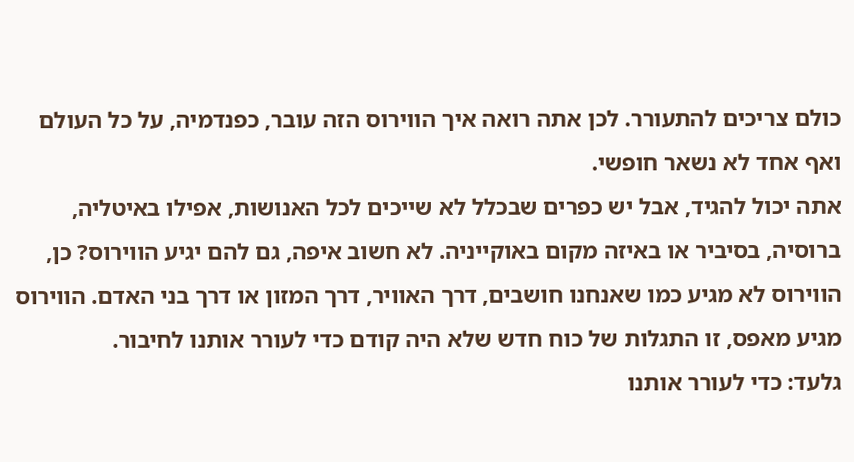כולם צריכים להתעורר. לכן אתה רואה איך הווירוס הזה עובר, כפנדמיה, על כל העולם ואף אחד לא נשאר חופשי.
אתה יכול להגיד, אבל יש כפרים שבכלל לא שייכים לכל האנושות, אפילו באיטליה, ברוסיה, בסיביר או באיזה מקום באוקייניה. לא חשוב איפה, גם להם יגיע הווירוס? כן, הווירוס לא מגיע כמו שאנחנו חושבים, דרך האוויר, דרך המזון או דרך בני האדם. הווירוס מגיע מאפס, זו התגלות של כוח חדש שלא היה קודם כדי לעורר אותנו לחיבור.
גלעד: כדי לעורר אותנו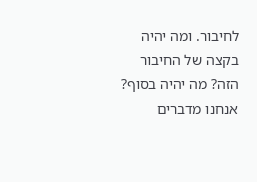לחיבור. ומה יהיה בקצה של החיבור הזה? מה יהיה בסוף? אנחנו מדברים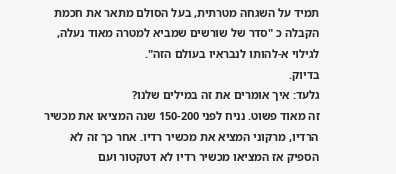תמיד על השגחה מטרתית, בעל הסולם מתאר את חכמת הקבלה כ "סדר של שורשים שמביא למטרה מאוד נעלה, לגילוי א-להותו לנבראיו בעולם הזה".
בדיוק.
גלעד: איך אומרים את זה במילים שלנו?
זה מאוד פשוט. נניח לפני 150-200 שנה המציאו את מכשיר הרדיו, מרקוני המציא את מכשיר רדיו. אחר כך זה לא הספיק אז המציאו מכשיר רדיו לא דטקטור ועם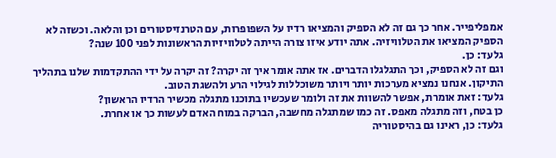אמפליפייר. אחר כך גם זה לא הספיק והמציאו רדיו על השפופרות, עם הטרנזיסטורים וכן והלאה. וכשזה לא הספיק המציאו את הטלוויזיה. אתה יודע איזו צורה הייתה לטלוויזיות הראשונות לפני 100 שנה?
גלעד: כן.
וגם זה לא הספיק, וכך התגלגלו הדברים. אז אתה אומר איך זה יקרה? זה יקרה על ידי ההתקדמות שלנו בתהליך התיקון. אנחנו נמציא מערכות יותר ויותר משוכללות לגילוי הרע ולהשגת הטוב.
גלעד: זאת אומרת, אפשר להשוות את זה ולומר שעכשיו בתוכנו מתגלה מכשיר הרדיו הראשון?
כן בטח, וזה מתגלה מאפס. זה כמו שמתגלה מחשבה, הברקה במוח האדם לעשות כך או אחרת.
גלעד: כן, ראינו גם בהיסטוריה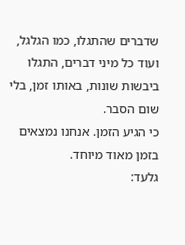שדברים שהתגלו, כמו הגלגל, ועוד כל מיני דברים, התגלו ביבשות שונות, באותו זמן, בלי שום הסבר.
כי הגיע הזמן. אנחנו נמצאים בזמן מאוד מיוחד.
גלעד: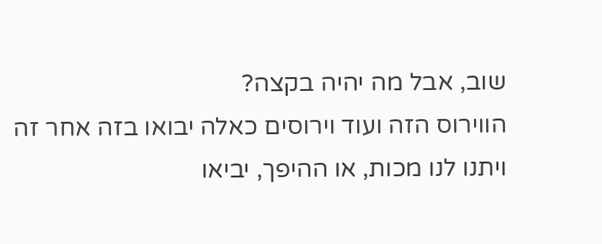שוב, אבל מה יהיה בקצה?
הווירוס הזה ועוד וירוסים כאלה יבואו בזה אחר זה ויתנו לנו מכות, או ההיפך, יביאו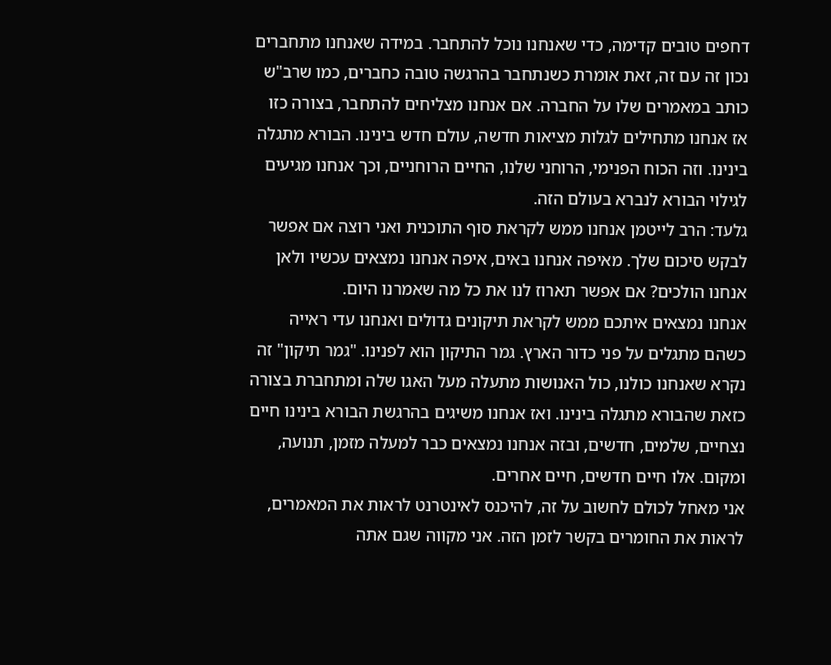דחפים טובים קדימה, כדי שאנחנו נוכל להתחבר. במידה שאנחנו מתחברים נכון זה עם זה, זאת אומרת כשנתחבר בהרגשה טובה כחברים, כמו שרב"ש כותב במאמרים שלו על החברה. אם אנחנו מצליחים להתחבר, בצורה כזו אז אנחנו מתחילים לגלות מציאות חדשה, עולם חדש בינינו. הבורא מתגלה בינינו. וזה הכוח הפנימי, הרוחני שלנו, החיים הרוחניים, וכך אנחנו מגיעים לגילוי הבורא לנברא בעולם הזה.
גלעד: הרב לייטמן אנחנו ממש לקראת סוף התוכנית ואני רוצה אם אפשר לבקש סיכום שלך. מאיפה אנחנו באים, איפה אנחנו נמצאים עכשיו ולאן אנחנו הולכים? אם אפשר תארוז לנו את כל מה שאמרנו היום.
אנחנו נמצאים איתכם ממש לקראת תיקונים גדולים ואנחנו עדי ראייה כשהם מתגלים על פני כדור הארץ. גמר התיקון הוא לפנינו. "גמר תיקון" זה נקרא שאנחנו כולנו, כול האנושות מתעלה מעל האגו שלה ומתחברת בצורה כזאת שהבורא מתגלה בינינו. ואז אנחנו משיגים בהרגשת הבורא בינינו חיים נצחיים, שלמים, חדשים, ובזה אנחנו נמצאים כבר למעלה מזמן, תנועה, ומקום. אלו חיים חדשים, חיים אחרים.
אני מאחל לכולם לחשוב על זה, להיכנס לאינטרנט לראות את המאמרים, לראות את החומרים בקשר לזמן הזה. אני מקווה שגם אתה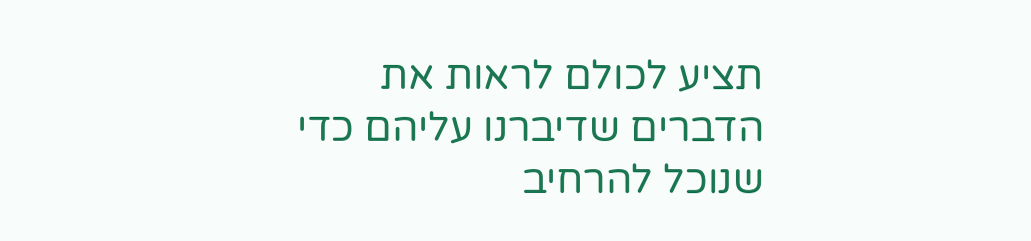תציע לכולם לראות את הדברים שדיברנו עליהם כדי שנוכל להרחיב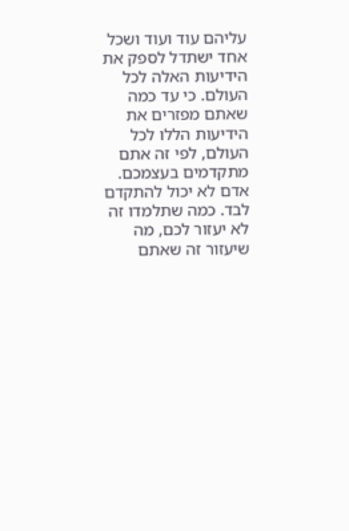עליהם עוד ועוד ושכל אחד ישתדל לספק את הידיעות האלה לכל העולם. כי עד כמה שאתם מפזרים את הידיעות הללו לכל העולם, לפי זה אתם מתקדמים בעצמכם. אדם לא יכול להתקדם לבד. כמה שתלמדו זה לא יעזור לכם, מה שיעזור זה שאתם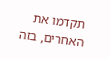תקדמו את האחרים, בזה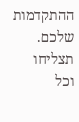ההתקדמות שלכם. תצליחו וכל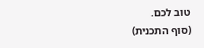טוב לכם.
(סוף התכנית)